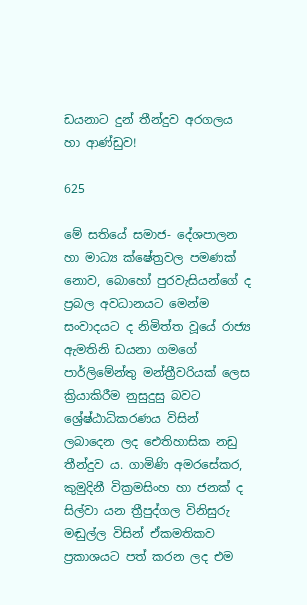ඩයනාට දුන් තීන්දුව අරගලය හා ආණ්ඩුව!

625

මේ සතියේ සමාජ- දේශපාලන හා මාධ්‍ය ක්ෂේත්‍රවල පමණක් නොව, බොහෝ පුරවැසියන්ගේ ද ප්‍රබල අවධානයට මෙන්ම සංවාදයට ද නිමිත්ත වූයේ රාජ්‍ය ඇමතිනි ඩයනා ගමගේ පාර්ලිමේන්තු මන්ත්‍රීවරියක් ලෙස ක්‍රියාකිරීම නුසුදුසු බවට ශ්‍රේෂ්ඨාධිකරණය විසින් ලබාදෙන ලද ඓතිහාසික නඩු තීන්දුව ය. ගාමිණි අමරසේකර, කුමුදිනී වික්‍රමසිංහ හා ජනක් ද සිල්වා යන ත්‍රීපුද්ගල විනිසුරු මඬුල්ල විසින් ඒකමතිකව ප්‍රකාශයට පත් කරන ලද එම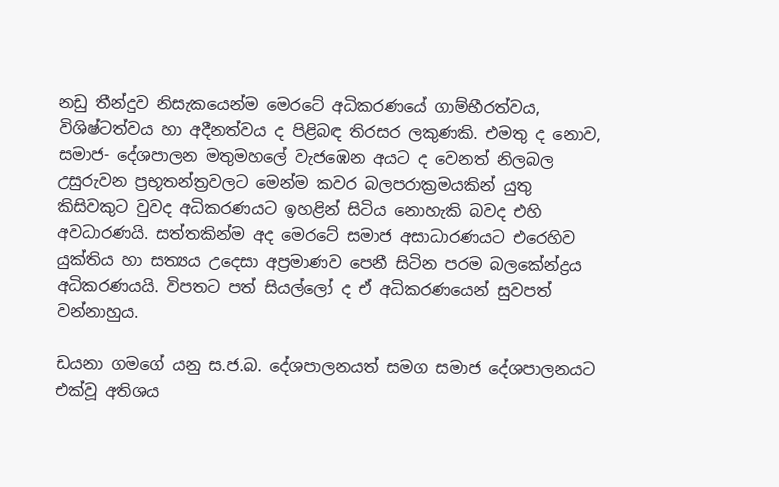නඩු තීන්දුව නිසැකයෙන්ම මෙරටේ අධිකරණයේ ගාම්භීරත්වය, විශිෂ්ටත්වය හා අදීනත්වය ද පිළිබඳ තිරසර ලකුණකි. එමතු ද නොව, සමාජ- දේශපාලන මතුමහලේ වැජඹෙන අයට ද වෙනත් නිලබල උසුරුවන ප්‍රභූතන්ත්‍රවලට මෙන්ම කවර බලපරාක්‍රමයකින් යුතු කිසිවකුට වුවද අධිකරණයට ඉහළින් සිටිය නොහැකි බවද එහි අවධාරණයි. සත්තකින්ම අද මෙරටේ සමාජ අසාධාරණයට එරෙහිව යුක්තිය හා සත්‍යය උදෙසා අප්‍රමාණව පෙනී සිටින පරම බලකේන්ද්‍රය අධිකරණයයි. විපතට පත් සියල්ලෝ ද ඒ අධිකරණයෙන් සුවපත් වන්නාහුය.

ඩයනා ගමගේ යනු ස.ජ.බ. දේශපාලනයත් සමග සමාජ දේශපාලනයට එක්වූ අතිශය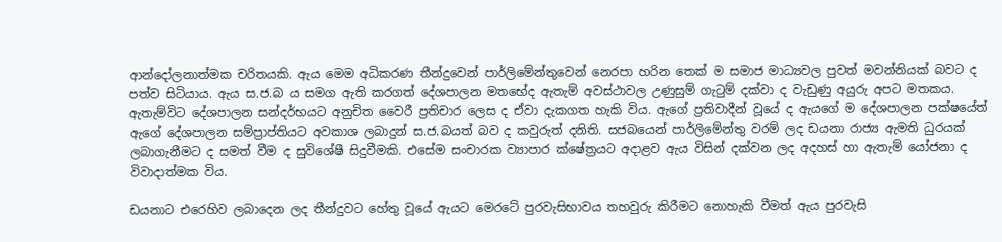ආන්දෝලනාත්මක චරිතයකි. ඇය මෙම අධිකරණ තීන්දුවෙන් පාර්ලිමේන්තුවෙන් නෙරපා හරින තෙක් ම සමාජ මාධ්‍යවල පුවත් මවන්නියක් බවට ද පත්ව සිටියාය. ඇය ස.ජ.බ ය සමග ඇති කරගත් දේශපාලන මතභේද ඇතැම් අවස්ථාවල උණුසුම් ගැටුම් දක්වා ද වැඩුණු අයුරු අපට මතකය. ඇතැම්විට දේශපාලන සන්දර්භයට අනුචිත වෛරී ප්‍රතිචාර ලෙස ද ඒවා දැකගත හැකි විය. ඇගේ ප්‍රතිවාදීන් වූයේ ද ඇයගේ ම දේශපාලන පක්ෂයේත් ඇගේ දේශපාලන සම්ප්‍රාප්තියට අවකාශ ලබාදුන් ස.ජ.බයත් බව ද කවුරුත් දනිති. සජබයෙන් පාර්ලිමේන්තු වරම් ලද ඩයනා රාජ්‍ය ඇමති ධුරයක් ලබාගැනීමට ද සමත් වීම ද සුවිශේෂී සිදුවීමකි. එසේම සංචාරක ව්‍යාපාර ක්ෂේත්‍රයට අදාළව ඇය විසින් දක්වන ලද අදහස් හා ඇතැම් යෝජනා ද විවාදාත්මක විය.

ඩයනාට එරෙහිව ලබාදෙන ලද තීන්දුවට හේතු වූයේ ඇයට මෙරටේ පුරවැසිභාවය තහවුරු කිරීමට නොහැකි වීමත් ඇය පුරවැසි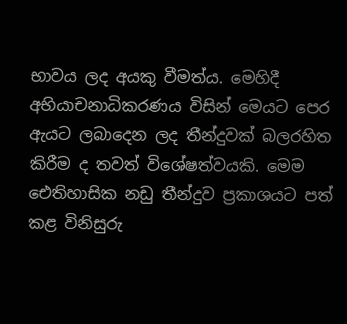භාවය ලද අයකු වීමත්ය. මෙහිදී අභියාචනාධිකරණය විසින් මෙයට පෙර ඇයට ලබාදෙන ලද තීන්දුවක් බලරහිත කිරීම ද තවත් විශේෂත්වයකි. මෙම ඓතිහාසික නඩු තීන්දුව ප්‍රකාශයට පත් කළ විනිසුරු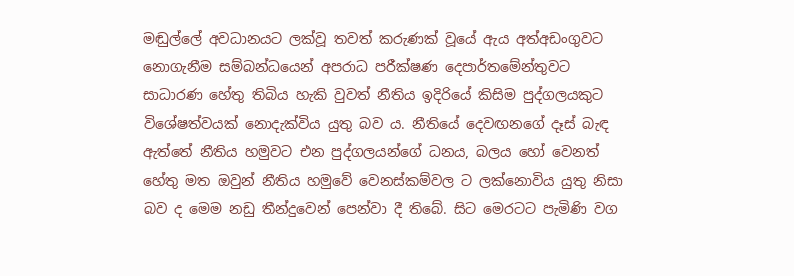මඬුල්ලේ අවධානයට ලක්වූ තවත් කරුණක් වූයේ ඇය අත්අඩංගුවට නොගැනීම සම්බන්ධයෙන් අපරාධ පරීක්ෂණ දෙපාර්තමේන්තුවට සාධාරණ හේතු තිබිය හැකි වුවත් නීතිය ඉදිරියේ කිසිම පුද්ගලයකුට විශේෂත්වයක් නොදැක්විය යුතු බව ය. නීතියේ දෙවඟනගේ දෑස් බැඳ ඇත්තේ නීතිය හමුවට එන පුද්ගලයන්ගේ ධනය, බලය හෝ වෙනත් හේතු මත ඔවුන් නීතිය හමුවේ වෙනස්කම්වල ට ලක්නොවිය යුතු නිසා බව ද මෙම නඩු තීන්දුවෙන් පෙන්වා දී තිබේ. සිට මෙරටට පැමිණි වග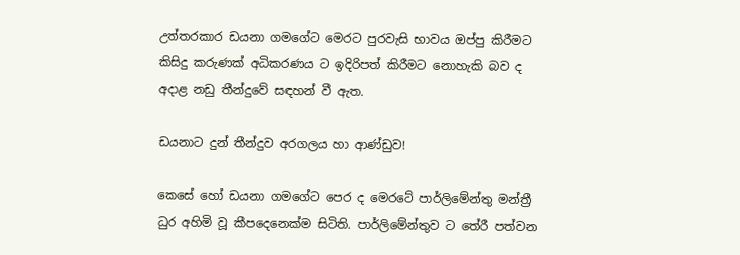උත්තරකාර ඩයනා ගමගේට මෙරට පුරවැසි භාවය ඔප්පු කිරීමට කිසිදු කරුණක් අධිකරණය ට ඉදිරිපත් කිරීමට නොහැකි බව ද අදාළ නඩු තීන්දුවේ සඳහන් වී ඇත.

ඩයනාට දුන් තීන්දුව අරගලය හා ආණ්ඩුව!

කෙසේ හෝ ඩයනා ගමගේට පෙර ද මෙරටේ පාර්ලිමේන්තු මන්ත්‍රී ධුර අහිමි වූ කීපදෙනෙක්ම සිටිති. පාර්ලිමේන්තුව ට තේරී පත්වන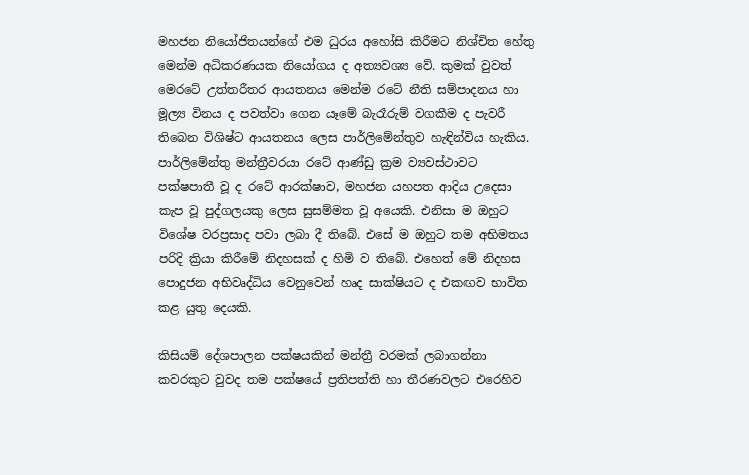මහජන නියෝජිතයන්ගේ එම ධුරය අහෝසි කිරීමට නිශ්චිත හේතු මෙන්ම අධිකරණයක නියෝගය ද අත්‍යවශ්‍ය වේ. කුමක් වුවත් මෙරටේ උත්තරීතර ආයතනය මෙන්ම රටේ නීති සම්පාදනය හා මූල්‍ය විනය ද පවත්වා ගෙන යෑමේ බැරෑරුම් වගකීම ද පැවරී තිබෙන විශිෂ්ට ආයතනය ලෙස පාර්ලිමේන්තුව හැඳින්විය හැකිය. පාර්ලිමේන්තු මන්ත්‍රීවරයා රටේ ආණ්ඩු ක්‍රම ව්‍යවස්ථාවට පක්ෂපාතී වූ ද රටේ ආරක්ෂාව, මහජන යහපත ආදිය උදෙසා කැප වූ පුද්ගලයකු ලෙස සුසම්මත වූ අයෙකි. එනිසා ම ඔහුට විශේෂ වරප්‍රසාද පවා ලබා දී තිබේ. එසේ ම ඔහුට තම අභිමතය පරිදි ක්‍රියා කිරීමේ නිදහසක් ද හිමි ව තිබේ. එහෙත් මේ නිදහස පොදුජන අභිවෘද්ධිය වෙනුවෙන් හෘද සාක්ෂියට ද එකඟව භාවිත කළ යුතු දෙයකි.

කිසියම් දේශපාලන පක්ෂයකින් මන්ත්‍රී වරමක් ලබාගන්නා කවරකුට වුවද තම පක්ෂයේ ප්‍රතිපත්ති හා තීරණවලට එරෙහිව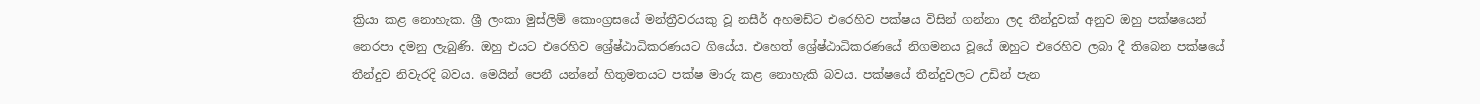ක්‍රියා කළ නොහැක. ශ්‍රී ලංකා මුස්ලිම් කොංග්‍රසයේ මන්ත්‍රීවරයකු වූ නසීර් අහමඩ්ට එරෙහිව පක්ෂය විසින් ගන්නා ලද තීන්දුවක් අනුව ඔහු පක්ෂයෙන් නෙරපා දමනු ලැබුණි. ඔහු එයට එරෙහිව ශ්‍රේෂ්ඨාධිකරණයට ගියේය. එහෙත් ශ්‍රේෂ්ඨාධිකරණයේ නිගමනය වූයේ ඔහුට එරෙහිව ලබා දී තිබෙන පක්ෂයේ තීන්දුව නිවැරදි බවය. මෙයින් පෙනී යන්නේ හිතුමතයට පක්ෂ මාරු කළ නොහැකි බවය. පක්ෂයේ තීන්දුවලට උඩින් පැන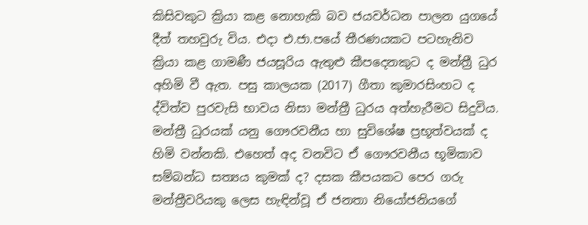කිසිවකුට ක්‍රියා කළ නොහැකි බව ජයවර්ධන පාලන යුගයේ දීත් තහවුරු විය. එදා එ.ජා.පයේ තීරණයකට පටහැනිව ක්‍රියා කළ ගාමණී ජයසූරිය ඇතුළු කීපදෙනකුට ද මන්ත්‍රී ධුර අහිමි වී ඇත. පසු කාලයක (2017) ගීතා කුමාරසිංහට ද ද්විත්ව පුරවැසි භාවය නිසා මන්ත්‍රී ධුරය අත්හැරීමට සිදුවිය. මන්ත්‍රී ධුරයක් යනු ගෞරවනීය හා සුවිශේෂ ප්‍රභූත්වයක් ද හිමි වන්නකි. එහෙත් අද වනවිට ඒ ගෞරවනීය භූමිකාව සම්බන්ධ සත්‍යය කුමක් ද? දසක කීපයකට පෙර ගරු මන්ත්‍රීවරියකු ලෙස හැඳින්වූ ඒ ජනතා නියෝජනියගේ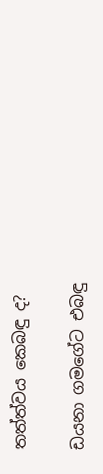තත්ත්වය කෙබඳු ද?

ඩයනා ගමගේට එබඳු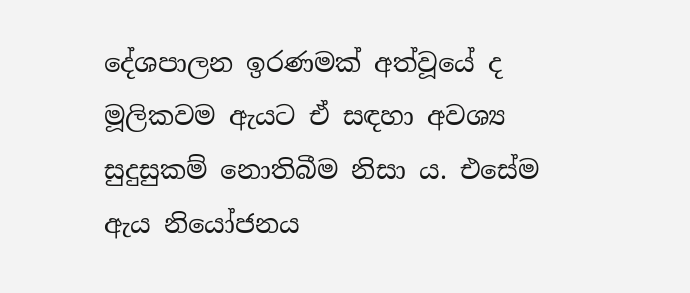දේශපාලන ඉරණමක් අත්වූයේ ද මූලිකවම ඇයට ඒ සඳහා අවශ්‍ය සුදුසුකම් නොතිබීම නිසා ය. එසේම ඇය නියෝජනය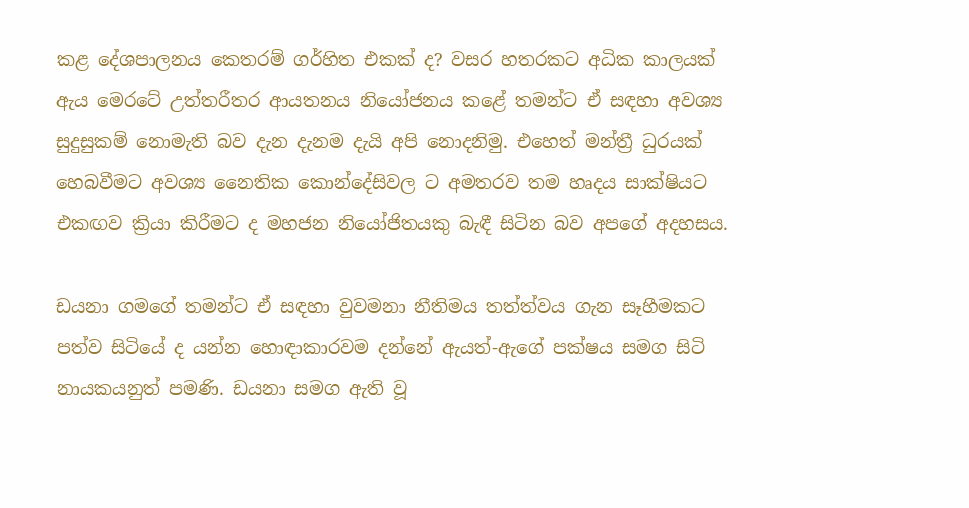කළ දේශපාලනය කෙතරම් ගර්හිත එකක් ද? වසර හතරකට අධික කාලයක් ඇය මෙරටේ උත්තරීතර ආයතනය නියෝජනය කළේ තමන්ට ඒ සඳහා අවශ්‍ය සුදුසුකම් නොමැති බව දැන දැනම දැයි අපි නොදනිමු. එහෙත් මන්ත්‍රී ධුරයක් හෙබවීමට අවශ්‍ය නෛතික කොන්දේසිවල ට අමතරව තම හෘදය සාක්ෂියට එකඟව ක්‍රියා කිරීමට ද මහජන නියෝජිතයකු බැඳී සිටින බව අපගේ අදහසය.

ඩයනා ගමගේ තමන්ට ඒ සඳහා වුවමනා නීතිමය තත්ත්වය ගැන සෑහීමකට පත්ව සිටියේ ද යන්න හොඳාකාරවම දන්නේ ඇයත්-ඇගේ පක්ෂය සමග සිටි නායකයනුත් පමණි. ඩයනා සමග ඇති වූ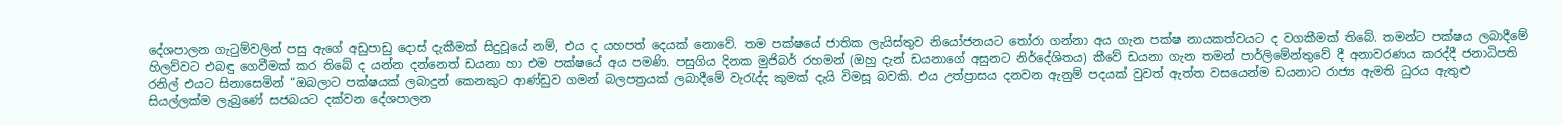දේශපාලන ගැටුම්වලින් පසු ඇගේ අඩුපාඩු දොස් දැකීමක් සිදුවූයේ නම්, එය ද යහපත් දෙයක් නොවේ. තම පක්ෂයේ ජාතික ලැයිස්තුව නියෝජනයට තෝරා ගන්නා අය ගැන පක්ෂ නායකත්වයට ද වගකීමක් තිබේ. තමන්ට පක්ෂය ලබාදීමේ හිලව්වට එබඳු ගෙවීමක් කර තිබේ ද යන්න දන්නෙත් ඩයනා හා එම පක්ෂයේ අය පමණි. පසුගිය දිනක මුජිබර් රහමන් (ඔහු දැන් ඩයනාගේ අසුනට නිර්දේශිතය) කීවේ ඩයනා ගැන තමන් පාර්ලිමේන්තුවේ දී අනාවරණය කරද්දී ජනාධිපති රනිල් එයට සිනාසෙමින් “ඔබලාට පක්ෂයක් ලබාදුන් කෙනකුට ආණ්ඩුව ගමන් බලපත්‍රයක් ලබාදීමේ වැරැද්ද කුමක් දැයි විමසූ බවකි. එය උත්ප්‍රාසය දනවන ඇනුම් පදයක් වුවත් ඇත්ත වසයෙන්ම ඩයනාට රාජ්‍ය ඇමති ධුරය ඇතුළු සියල්ලක්ම ලැබුණේ සජබයට දක්වන දේශපාලන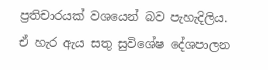ප්‍රතිචාරයක් වශයෙන් බව පැහැදිලිය. ඒ හැර ඇය සතු සුවිශේෂ දේශපාලන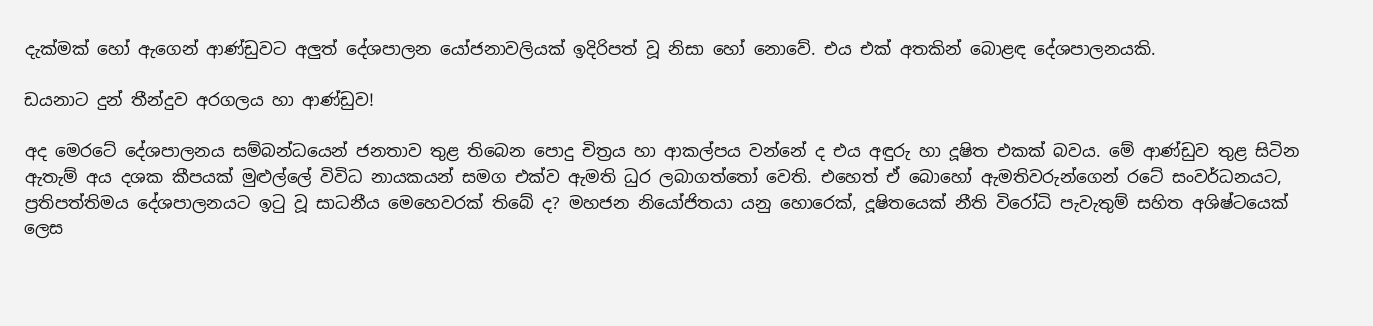දැක්මක් හෝ ඇගෙන් ආණ්ඩුවට අලුත් දේශපාලන යෝජනාවලියක් ඉදිරිපත් වූ නිසා හෝ නොවේ. එය එක් අතකින් බොළඳ දේශපාලනයකි.

ඩයනාට දුන් තීන්දුව අරගලය හා ආණ්ඩුව!

අද මෙරටේ දේශපාලනය සම්බන්ධයෙන් ජනතාව තුළ තිබෙන පොදු චිත්‍රය හා ආකල්පය වන්නේ ද එය අඳුරු හා දූෂිත එකක් බවය. මේ ආණ්ඩුව තුළ සිටින ඇතැම් අය දශක කීපයක් මුළුල්ලේ විවිධ නායකයන් සමග එක්ව ඇමති ධුර ලබාගත්තෝ වෙති. එහෙත් ඒ බොහෝ ඇමතිවරුන්ගෙන් රටේ සංවර්ධනයට, ප්‍රතිපත්තිමය දේශපාලනයට ඉටු වූ සාධනීය මෙහෙවරක් තිබේ ද? මහජන නියෝජිතයා යනු හොරෙක්, දූෂිතයෙක් නීති විරෝධි පැවැතුම් සහිත අශිෂ්ටයෙක් ලෙස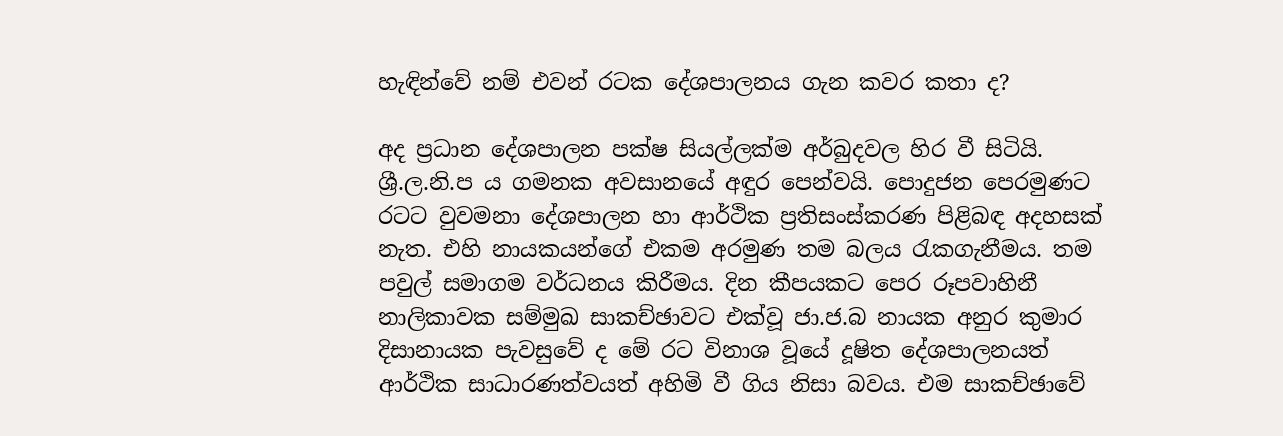හැඳින්වේ නම් එවන් රටක දේශපාලනය ගැන කවර කතා ද?

අද ප්‍රධාන දේශපාලන පක්ෂ සියල්ලක්ම අර්බුදවල හිර වී සිටියි. ශ්‍රී.ල.නි.ප ය ගමනක අවසානයේ අඳුර පෙන්වයි. පොදුජන පෙරමුණට රටට වුවමනා දේශපාලන හා ආර්ථික ප්‍රතිසංස්කරණ පිළිබඳ අදහසක් නැත. එහි නායකයන්ගේ එකම අරමුණ තම බලය රැකගැනීමය. තම පවුල් සමාගම වර්ධනය කිරීමය. දින කීපයකට පෙර රූපවාහිනී නාලිකාවක සම්මුඛ සාකච්ඡාවට එක්වූ ජා.ජ.බ නායක අනුර කුමාර දිසානායක පැවසුවේ ද මේ රට විනාශ වූයේ දූෂිත දේශපාලනයත් ආර්ථික සාධාරණත්වයත් අහිමි වී ගිය නිසා බවය. එම සාකච්ඡාවේ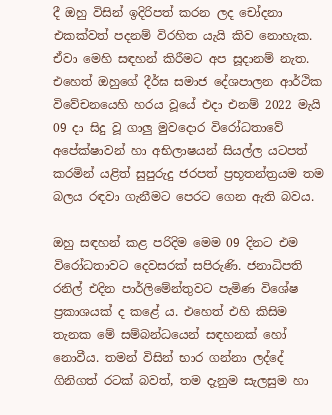දී ඔහු විසින් ඉදිරිපත් කරන ලද චෝදනා එකක්වත් පදනම් විරහිත යැයි කිව නොහැක. ඒවා මෙහි සඳහන් කිරීමට අප සූදානම් නැත. එහෙත් ඔහුගේ දීර්ඝ සමාජ දේශපාලන ආර්ථික විවේචනයෙහි හරය වූයේ එදා එනම් 2022 මැයි 09 දා සිදු වූ ගාලු මුවදොර විරෝධතාවේ අපේක්ෂාවන් හා අභිලාෂයන් සියල්ල යටපත් කරමින් යළිත් සුපුරුදු ජරපත් ප්‍රභූතන්ත්‍රයම තම බලය රඳවා ගැනීමට පෙරට ගෙන ඇති බවය.

ඔහු සඳහන් කළ පරිදිම මෙම 09 දිනට එම විරෝධතාවට දෙවසරක් සපිරුණි. ජනාධිපති රනිල් එදින පාර්ලිමේන්තුවට පැමිණ විශේෂ ප්‍රකාශයක් ද කළේ ය. එහෙත් එහි කිසිම තැනක මේ සම්බන්ධයෙන් සඳහනක් හෝ නොවීය. තමන් විසින් භාර ගන්නා ලද්දේ ගිනිගත් රටක් බවත්, තම දැනුම සැලසුම හා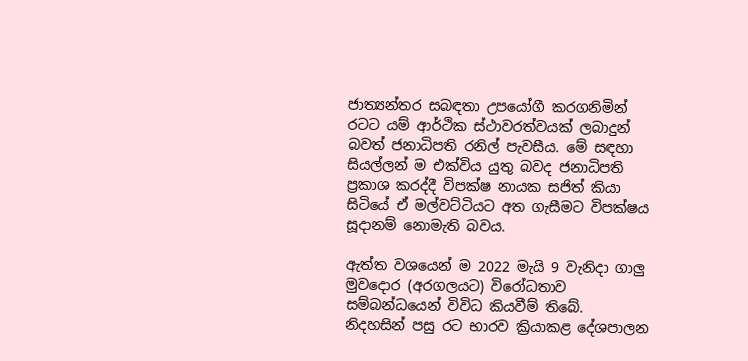ජාත්‍යන්තර සබඳතා උපයෝගී කරගනිමින් රටට යම් ආර්ථික ස්ථාවරත්වයක් ලබාදුන් බවත් ජනාධිපති රනිල් පැවසීය. මේ සඳහා සියල්ලන් ම එක්විය යුතු බවද ජනාධිපති ප්‍රකාශ කරද්දී විපක්ෂ නායක සජිත් කියා සිටියේ ඒ මල්වට්ටියට අත ගැසීමට විපක්ෂය සූදානම් නොමැති බවය.

ඇත්ත වශයෙන් ම 2022 මැයි 9 වැනිදා ගාලු මුවදොර (අරගලයට) විරෝධතාව සම්බන්ධයෙන් විවිධ කියවීම් තිබේ. නිදහසින් පසු රට භාරව ක්‍රියාකළ දේශපාලන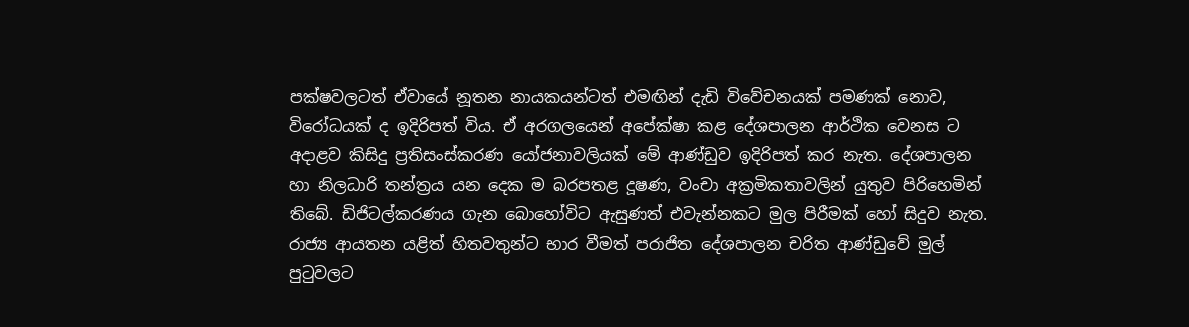පක්ෂවලටත් ඒවායේ නූතන නායකයන්ටත් එමඟින් දැඩි විවේචනයක් පමණක් නොව, විරෝධයක් ද ඉදිරිපත් විය. ඒ අරගලයෙන් අපේක්ෂා කළ දේශපාලන ආර්ථික වෙනස ට අදාළව කිසිදු ප්‍රතිසංස්කරණ යෝජනාවලියක් මේ ආණ්ඩුව ඉදිරිපත් කර නැත. දේශපාලන හා නිලධාරි තන්ත්‍රය යන දෙක ම බරපතළ දූෂණ, වංචා අක්‍රමිකතාවලින් යුතුව පිරිහෙමින් තිබේ. ඩිජිටල්කරණය ගැන බොහෝවිට ඇසුණත් එවැන්නකට මුල පිරීමක් හෝ සිදුව නැත. රාජ්‍ය ආයතන යළිත් හිතවතුන්ට භාර වීමත් පරාජිත දේශපාලන චරිත ආණ්ඩුවේ මුල් පුටුවලට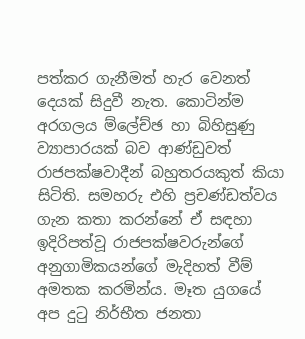පත්කර ගැනීමත් හැර වෙනත් දෙයක් සිදුවී නැත. කොටින්ම අරගලය ම්ලේච්ඡ හා බිහිසුණු ව්‍යාපාරයක් බව ආණ්ඩුවත් රාජපක්ෂවාදීන් බහුතරයකුත් කියා සිටිති. සමහරු එහි ප්‍රචණ්ඩත්වය ගැන කතා කරන්නේ ඒ සඳහා ඉදිරිපත්වූ රාජපක්ෂවරුන්ගේ අනුගාමිකයන්ගේ මැදිහත් වීම් අමතක කරමින්ය. මෑත යුගයේ අප දුටු නිර්භීත ජනතා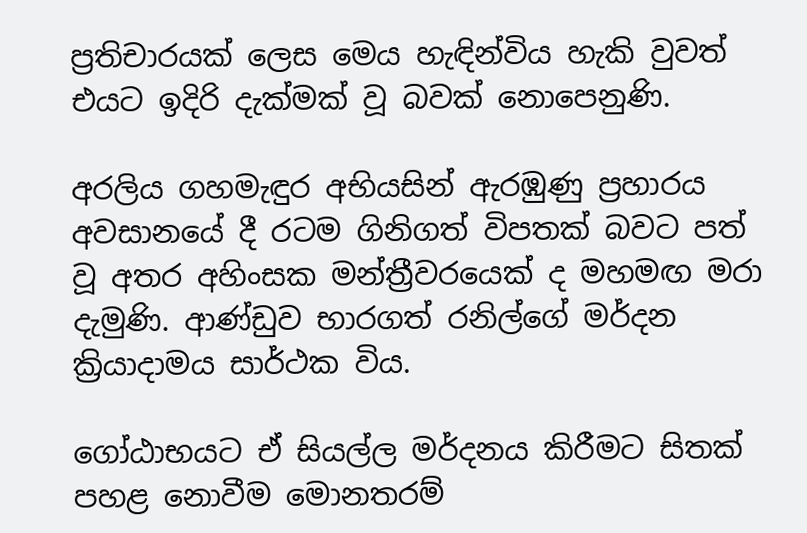ප්‍රතිචාරයක් ලෙස මෙය හැඳින්විය හැකි වුවත් එයට ඉදිරි දැක්මක් වූ බවක් නොපෙනුණි.

අරලිය ගහමැඳුර අභියසින් ඇරඹුණු ප්‍රහාරය අවසානයේ දී රටම ගිනිගත් විපතක් බවට පත් වූ අතර අහිංසක මන්ත්‍රීවරයෙක් ද මහමඟ මරා දැමුණි. ආණ්ඩුව භාරගත් රනිල්ගේ මර්දන ක්‍රියාදාමය සාර්ථක විය.

ගෝඨාභයට ඒ සියල්ල මර්දනය කිරීමට සිතක් පහළ නොවීම මොනතරම්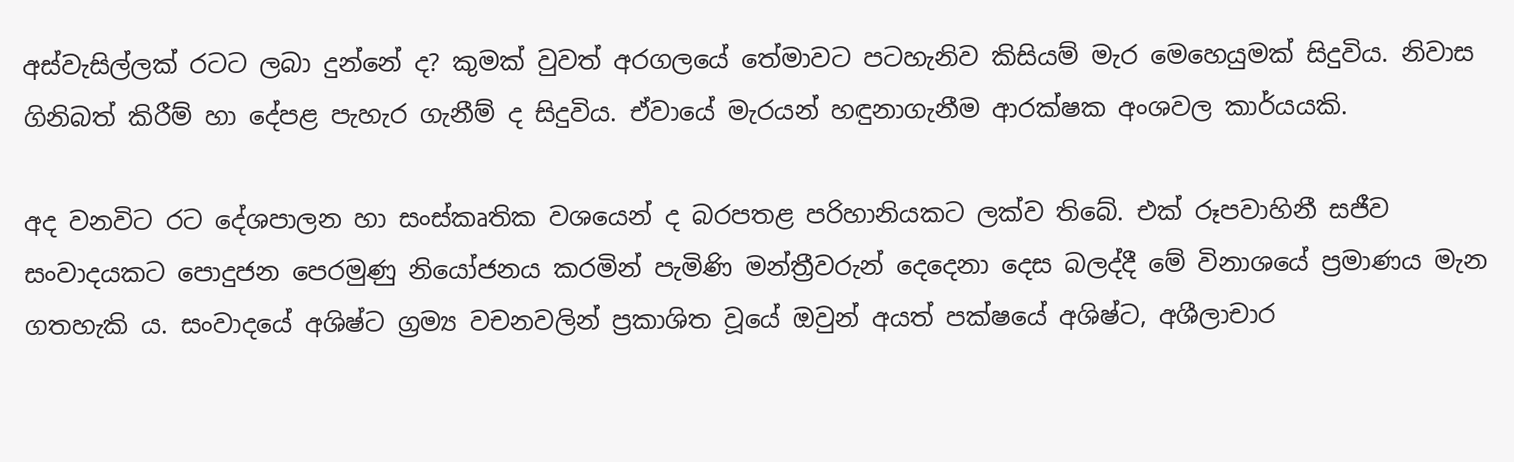අස්වැසිල්ලක් රටට ලබා දුන්නේ ද? කුමක් වුවත් අරගලයේ තේමාවට පටහැනිව කිසියම් මැර මෙහෙයුමක් සිදුවිය. නිවාස ගිනිබත් කිරීම් හා දේපළ පැහැර ගැනීම් ද සිදුවිය. ඒවායේ මැරයන් හඳුනාගැනීම ආරක්ෂක අංශවල කාර්යයකි.

අද වනවිට රට දේශපාලන හා සංස්කෘතික වශයෙන් ද බරපතළ පරිහානියකට ලක්ව තිබේ. එක් රූපවාහිනී සජීව සංවාදයකට පොදුජන පෙරමුණු නියෝජනය කරමින් පැමිණි මන්ත්‍රීවරුන් දෙදෙනා දෙස බලද්දී මේ විනාශයේ ප්‍රමාණය මැන ගතහැකි ය. සංවාදයේ අශිෂ්ට ග්‍රම්‍ය වචනවලින් ප්‍රකාශිත වූයේ ඔවුන් අයත් පක්ෂයේ අශිෂ්ට, අශීලාචාර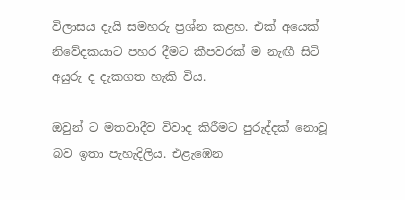විලාසය දැයි සමහරු ප්‍රශ්න කළහ. එක් අයෙක් නිවේදකයාට පහර දීමට කීපවරක් ම නැඟී සිටි අයුරු ද දැකගත හැකි විය.

ඔවුන් ට මතවාදීව විවාද කිරීමට පුරුද්දක් නොවූ බව ඉතා පැහැදිලිය. එළැඹෙන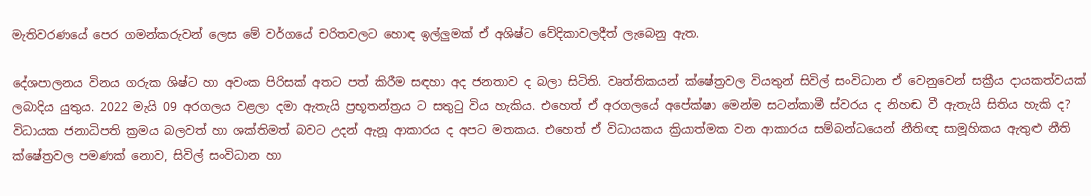මැතිවරණයේ පෙර ගමන්කරුවන් ලෙස මේ වර්ගයේ චරිතවලට හොඳ ඉල්ලුමක් ඒ අශිෂ්ට වේදිකාවලදීත් ලැබෙනු ඇත.

දේශපාලනය විනය ගරුක ශිෂ්ට හා අවංක පිරිසක් අතට පත් කිරීම සඳහා අද ජනතාව ද බලා සිටිති. වෘත්තිකයන් ක්ෂේත්‍රවල වියතුන් සිවිල් සංවිධාන ඒ වෙනුවෙන් සක්‍රීය දායකත්වයක් ලබාදිය යුතුය. 2022 මැයි 09 අරගලය වළලා දමා ඇතැයි ප්‍රභූතන්ත්‍රය ට සතුටු විය හැකිය. එහෙත් ඒ අරගලයේ අපේක්ෂා මෙන්ම සටන්කාමී ස්වරය ද නිහඬ වී ඇතැයි සිතිය හැකි ද? විධායක ජනාධිපති ක්‍රමය බලවත් හා ශක්තිමත් බවට උදන් ඇනූ ආකාරය ද අපට මතකය. එහෙත් ඒ විධායකය ක්‍රියාත්මක වන ආකාරය සම්බන්ධයෙන් නීතිඥ සාමූහිකය ඇතුළු නීති ක්ෂේත්‍රවල පමණක් නොව, සිවිල් සංවිධාන හා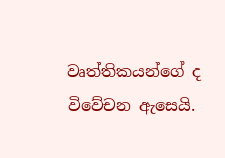වෘත්තිකයන්ගේ ද විවේචන ඇසෙයි.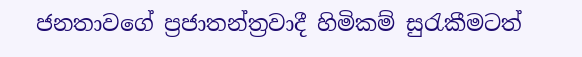ජනතාවගේ ප්‍රජාතන්ත්‍රවාදී හිමිකම් සුරැකීමටත්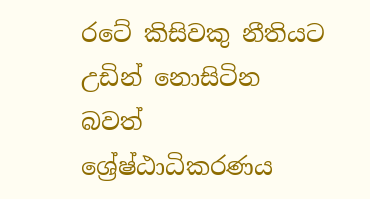රටේ කිසිවකු නීතියට උඩින් නොසිටින බවත් ශ්‍රේෂ්ඨාධිකරණය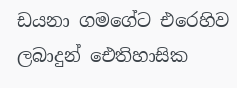ඩයනා ගමගේට එරෙහිව ලබාදුන් ඓතිහාසික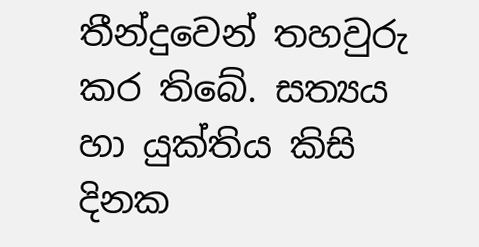තීන්දුවෙන් තහවුරු කර තිබේ. සත්‍යය හා යුක්තිය කිසි දිනක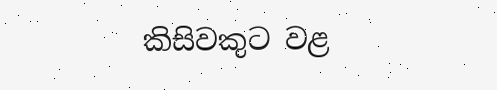කිසිවකුට වළ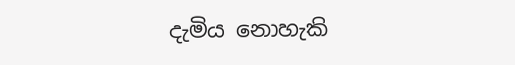දැමිය නොහැකි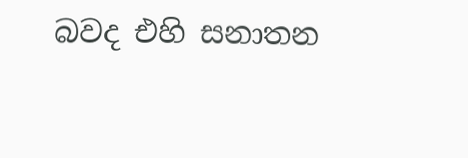බවද එහි සනාතන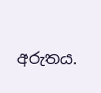අරුතය.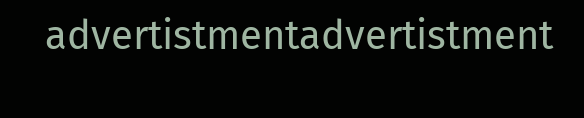advertistmentadvertistment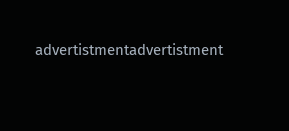advertistmentadvertistment